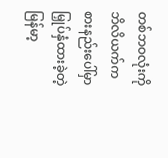တစ်ဘဝလုံးကို ဘိလိယက်ကစားနည်းပေါ်မှာ မြှုပ်နှံထားခဲ့တဲ့ မြန်မာ့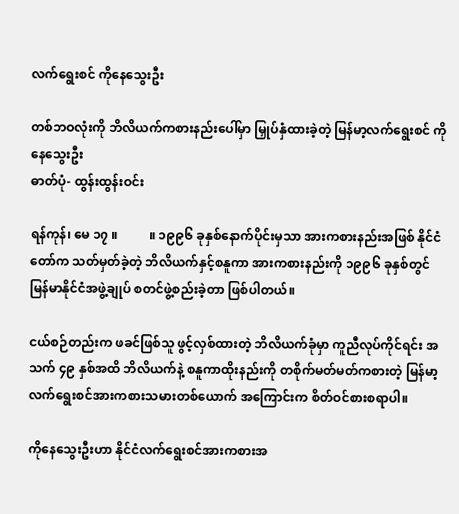လက်ရွေးစင် ကိုနေသွေးဦး

တစ်ဘဝလုံးကို ဘိလိယက်ကစားနည်းပေါ်မှာ မြှုပ်နှံထားခဲ့တဲ့ မြန်မာ့လက်ရွေးစင် ကိုနေသွေးဦး
ဓာတ်ပုံ- ထွန်းထွန်းဝင်း

ရန်ကုန်၊ မေ ၁၇ ။          ။ ၁၉၉၆ ခုနှစ်နောက်ပိုင်းမှသာ အားကစားနည်းအဖြစ် နိုင်ငံတော်က သတ်မှတ်ခဲ့တဲ့ ဘိလိယက်နှင့်စနူကာ အားကစားနည်းကို ၁၉၉၆ ခုနှစ်တွင် မြန်မာနိုင်ငံအဖွဲ့ချုပ် စတင်ဖွဲ့စည်းခဲ့တာ ဖြစ်ပါတယ်။

ငယ်စဉ်တည်းက ဖခင်ဖြစ်သူ ဖွင့်လှစ်ထားတဲ့ ဘိလိယက်ခုံမှာ ကူညီလုပ်ကိုင်ရင်း အသက် ၄၉ နှစ်အထိ ဘိလိယက်နဲ့ စနူကာထိုးနည်းကို တစိုက်မတ်မတ်ကစားတဲ့ မြန်မာ့လက်ရွေးစင်အားကစားသမားတစ်ယောက် အကြောင်းက စိတ်ဝင်စားစရာပါ။

ကိုနေသွေးဦးဟာ နိုင်ငံလက်ရွေးစင်အားကစားအ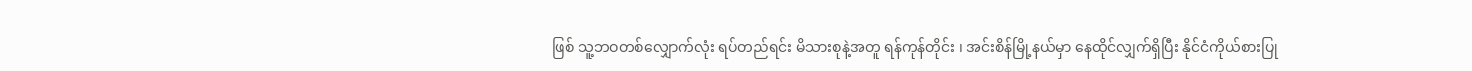ဖြစ် သူ့ဘဝတစ်လျှောက်လုံး ရပ်တည်ရင်း မိသားစုနဲ့အတူ ရန်ကုန်တိုင်း ၊ အင်းစိန်မြို့နယ်မှာ နေထိုင်လျှက်ရှိပြီး နိုင်ငံကိုယ်စားပြု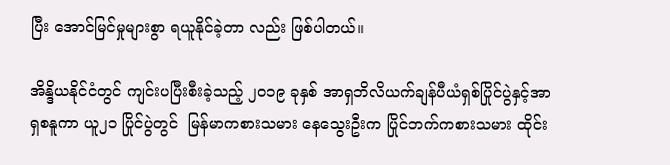ပြီး အောင်မြင်မှုများစွာ ရယူနိုင်ခဲ့တာ လည်း ဖြစ်ပါတယ်။

အိန္ဒိယနိုင်ငံတွင် ကျင်းပပြီးစီးခဲ့သည့် ၂၀၁၉ ခုနှစ် အာရှဘိလိယက်ချန်ပီယံရှစ်ပြိုင်ပွဲနှင့်အာရှစနူကာ ယူ၂၁ ပြိုင်ပွဲတွင်  မြန်မာကစားသမား နေသွေးဦးက ပြိုင်ဘက်ကစားသမား ထိုင်း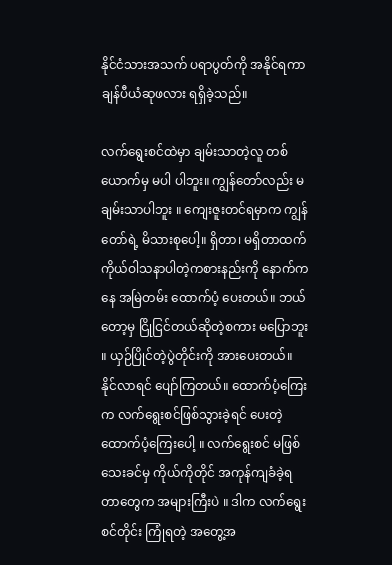နိုင်ငံသားအသက် ပရာပွတ်ကို အနိုင်ရကာ ချန်ပီယံဆုဖလား ရရှိခဲ့သည်။

လက်ရွေးစင်ထဲမှာ ချမ်းသာတဲ့လူ တစ်ယောက်မှ မပါ ပါဘူး။ ကျွန်တော်လည်း မချမ်းသာပါဘူး ။ ကျေးဇူးတင်ရမှာက ကျွန်တော်ရဲ့ မိသားစုပေါ့။ ရှိတာ၊ မရှိတာထက် ကိုယ်ဝါသနာပါတဲ့ကစားနည်းကို နောက်ကနေ အမြဲတမ်း ထောက်ပံ့ ပေးတယ်။ ဘယ်တော့မှ ငြိုငြင်တယ်ဆိုတဲ့စကား မပြောဘူး ။ ယှဉ်ပြိုင်တဲ့ပွဲတိုင်းကို အားပေးတယ်။ နိုင်လာရင် ပျော်ကြတယ်။ ထောက်ပံ့ကြေးက လက်ရွေးစင်ဖြစ်သွားခဲ့ရင် ပေးတဲ့ ထောက်ပံ့ကြေးပေါ့ ။ လက်ရွေးစင် မဖြစ်သေးခင်မှ ကိုယ်ကိုတိုင် အကုန်ကျခံခဲ့ရတာတွေက အများကြီးပဲ ။ ဒါက လက်ရွေးစင်တိုင်း ကြုံရတဲ့ အတွေ့အ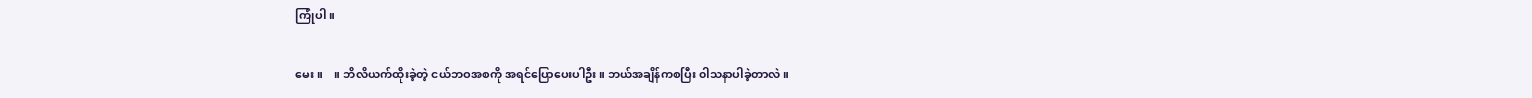ကြုံပါ။

မေး ။    ။ ဘိလိယက်ထိုးခဲ့တဲ့ ငယ်ဘဝအစကို အရင်ပြောပေးပါဦး။ ဘယ်အချိန်ကစပြီး ၀ါသနာပါခဲ့တာလဲ။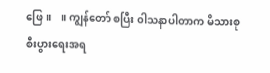ဖြေ။    ။ ကျွန်တော် စပြီး ၀ါသနာပါတာက မိသားစုစီးပွားရေးအရ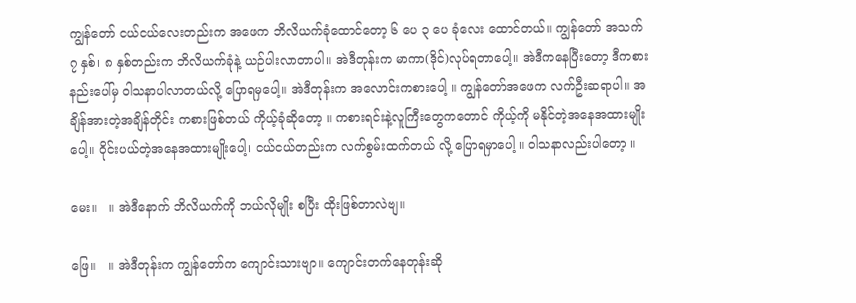ကျွန်တော် ငယ်ငယ်လေးတည်းက အဖေက ဘိလိယက်ခုံထောင်တော့ ၆ ပေ ၃ ပေ ခုံလေး ထောင်တယ်။ ကျွန်တော် အသက် ၇ နှစ်၊ ၈ နှစ်တည်းက ဘိလိယက်ခုံနဲ့ ယဉ်ပါးလာတာပါ။ အဲဒီတုန်းက မာကာ(ဒိုင်)လုပ်ရတာပေါ့။ အဲဒီကနေပြီးတော့ ဒီကစားနည်းပေါ်မှ ၀ါသနာပါလာတယ်လို့ ပြောရမှပေါ့။ အဲဒီတုန်းက အလောင်းကစားပေါ့ ။ ကျွန်တော်အဖေက လက်ဦးဆရာပါ။ အချိန်အားတဲ့အချိန်တိုင်း ကစားဖြစ်တယ် ကိုယ့်ခုံဆိုတော့ ။ ကစားရင်းနဲ့လူကြီးတွေကတောင် ကိုယ့်ကို မနိုင်တဲ့အနေအထားမျိုးပေါ့။ ဝိုင်းပယ်တဲ့အနေအထားမျိုးပေါ့၊ ငယ်ငယ်တည်းက လက်စွမ်းထက်တယ် လို့ ပြောရမှာပေါ့ ။ ၀ါသနာလည်းပါတော့ ။

မေး။   ။ အဲဒီနောက် ဘိလိယက်ကို ဘယ်လိုမျိုး စပြီး ထိုးဖြစ်တာလဲဗျ။

ဖြေ။   ။ အဲဒီတုန်းက ကျွန်တော်က ကျောင်းသားဗျာ။ ကျောင်းတက်နေတုန်းဆို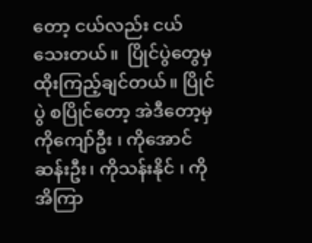တော့ ငယ်လည်း ငယ်သေးတယ်။  ပြိုင်ပွဲတွေမှ ထိုးကြည့်ချင်တယ်။ ပြိုင်ပွဲ စပြိုင်တော့ အဲဒီတော့မှ ကိုကျော်ဦး ၊ ကိုအောင်ဆန်းဦး၊ ကိုသန်းနိုင် ၊ ကိုအိကြာ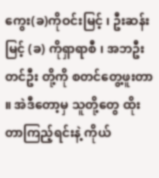ကွေး(ခ)ကိုဝင်းမြင့် ၊ ဦးဆန်းမြင့် (ခ) ကိုရှာရာစီ ၊ အဘဦးတင်ဦး တို့ကို စတင်တွေ့ဖူးတာ ။ အဲဒီတော့မှ သူတို့တွေ ထိုးတာကြည့်ရင်းနဲ့ ကိုယ်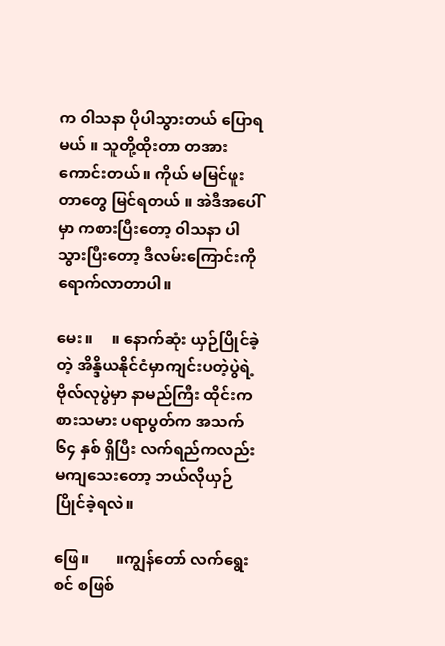က ၀ါသနာ ပိုပါသွားတယ် ပြောရမယ် ။ သူတို့ထိုးတာ တအားကောင်းတယ်။ ကိုယ် မမြင်ဖူးတာတွေ မြင်ရတယ် ။ အဲဒီအပေါ်မှာ ကစားပြီးတော့ ၀ါသနာ ပါသွားပြီးတော့ ဒီလမ်းကြောင်းကို ရောက်လာတာပါ။

မေး။     ။ နောက်ဆုံး ယှဉ်ပြိုင်ခဲ့တဲ့ အိန္ဒိယနိုင်ငံမှာကျင်းပတဲ့ပွဲရဲ့ ဗိုလ်လုပွဲမှာ နာမည်ကြီး ထိုင်းကစားသမား ပရာပွတ်က အသက် ၆၄ နှစ် ရှိပြီး လက်ရည်ကလည်း မကျသေးတော့ ဘယ်လိုယှဉ်ပြိုင်ခဲ့ရလဲ။

ဖြေ။       ။ကျွန်တော် လက်ရွေးစင် စဖြစ်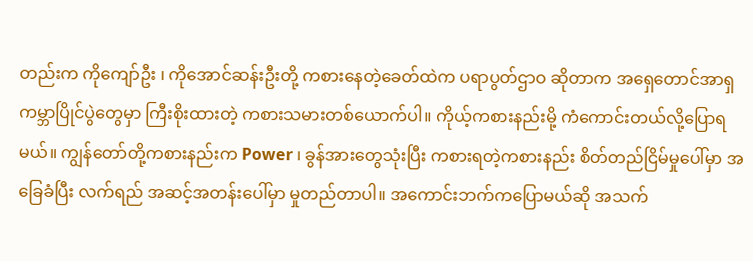တည်းက ကိုကျော်ဦး ၊ ကိုအောင်ဆန်းဦးတို့ ကစားနေတဲ့ခေတ်ထဲက ပရာပွတ်ဌာဝ ဆိုတာက အရှေတောင်အာရှကမ္ဘာပြိုင်ပွဲတွေမှာ ကြီးစိုးထားတဲ့ ကစားသမားတစ်ယောက်ပါ။ ကိုယ့်ကစားနည်းမို့ ကံကောင်းတယ်လို့ပြောရမယ်။ ကျွန်တော်တို့ကစားနည်းက Power ၊ ခွန်အားတွေသုံးပြီး ကစားရတဲ့ကစားနည်း စိတ်တည်ငြိမ်မှုပေါ်မှာ အခြေခံပြီး လက်ရည် အဆင့်အတန်းပေါ်မှာ မှုတည်တာပါ။ အကောင်းဘက်ကပြောမယ်ဆို အသက်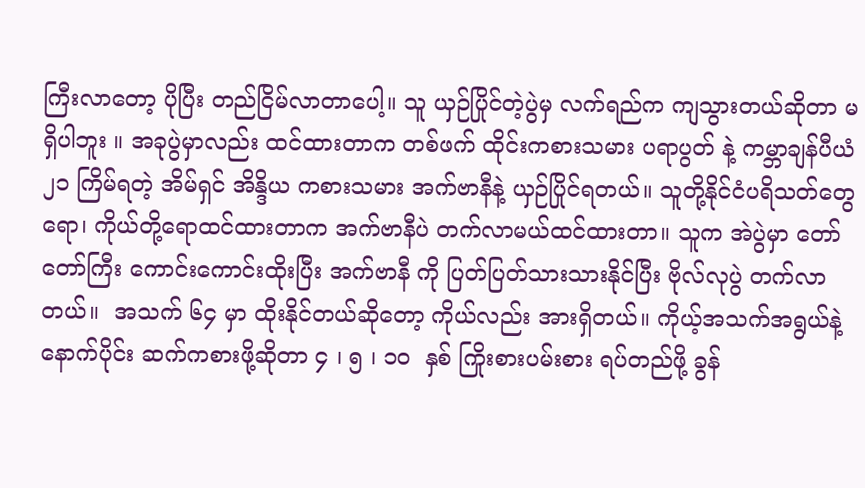ကြီးလာတော့ ပိုပြီး တည်ငြိမ်လာတာပေါ့။ သူ ယှဉ်ပြိုင်တဲ့ပွဲမှ လက်ရည်က ကျသွားတယ်ဆိုတာ မရှိပါဘူး ။ အခုပွဲမှာလည်း ထင်ထားတာက တစ်ဖက် ထိုင်းကစားသမား ပရာပွတ် နဲ့ ကမ္ဘာချန်ပီယံ ၂၁ ကြိမ်ရတဲ့ အိမ်ရှင် အိန္ဒိယ ကစားသမား အက်ဗာနီနဲ့ ယှဉ်ပြိုင်ရတယ်။ သူတို့နိုင်ငံပရိသတ်တွေရော၊ ကိုယ်တို့ရောထင်ထားတာက အက်ဗာနီပဲ တက်လာမယ်ထင်ထားတာ။ သူက အဲပွဲမှာ တော်တော်ကြီး ကောင်းကောင်းထိုးပြီး အက်ဗာနီ ကို ပြတ်ပြတ်သားသားနိုင်ပြီး ဗိုလ်လုပွဲ တက်လာတယ်။  အသက် ၆၄ မှာ ထိုးနိုင်တယ်ဆိုတော့ ကိုယ်လည်း အားရှိတယ်။ ကိုယ့်အသက်အရွယ်နဲ့နောက်ပိုင်း ဆက်ကစားဖို့ဆိုတာ ၄ ၊ ၅ ၊ ၁၀  နှစ် ကြိုးစားပမ်းစား ရပ်တည်ဖို့ ခွန်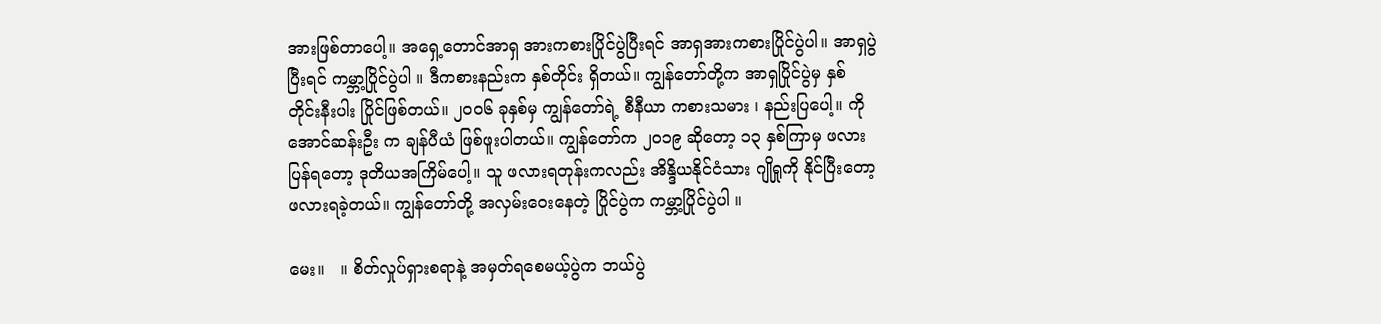အားဖြစ်တာပေါ့။ အရှေ့တောင်အာရှ အားကစားပြိုင်ပွဲပြီးရင် အာရှအားကစားပြိုင်ပွဲပါ။ အာရှပွဲ ပြီးရင် ကမ္ဘာ့ပြိုင်ပွဲပါ ။ ဒီကစားနည်းက နှစ်တိုင်း ရှိတယ်။ ကျွန်တော်တို့က အာရှပြိုင်ပွဲမှ နှစ်တိုင်းနီးပါး ပြိုင်ဖြစ်တယ်။ ၂၀၀၆ ခုနှစ်မှ ကျွန်တော်ရဲ့ စီနီယာ ကစားသမား ၊ နည်းပြပေါ့။ ကိုအောင်ဆန်းဦး က ချန်ပီယံ ဖြစ်ဖူးပါတယ်။ ကျွန်တော်က ၂၀၁၉ ဆိုတော့ ၁၃ နှစ်ကြာမှ ဖလားပြန်ရတော့ ဒုတိယအကြိမ်ပေါ့။ သူ ဖလားရတုန်းကလည်း အိန္ဒိယနိုင်ငံသား ဂျိုရှုကို နိုင်ပြီးတော့ ဖလားရခဲ့တယ်။ ကျွန်တော်တို့ အလှမ်းဝေးနေတဲ့ ပြိုင်ပွဲက ကမ္ဘာ့ပြိုင်ပွဲပါ ။

မေး။   ။ စိတ်လှုပ်ရှားစရာနဲ့ အမှတ်ရစေမယ့်ပွဲက ဘယ်ပွဲ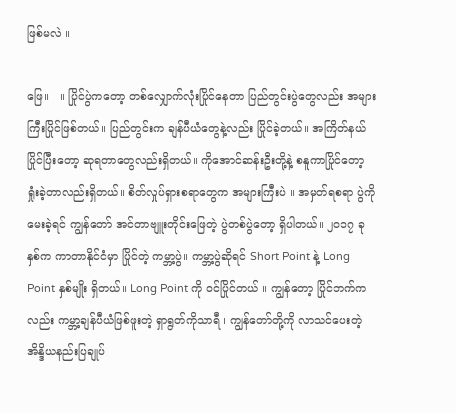ဖြစ်မလဲ ။

ဖြေ။   ။ ပြိုင်ပွဲကတော့ တစ်လျှောက်လုံးပြိုင်နေတာ ပြည်တွင်းပွဲတွေလည်း အများကြီးပြိုင်ဖြစ်တယ်။ ပြည်တွင်းက ချန်ပီယံတွေနဲ့လည်း ပြိုင်ခဲ့တယ်။ အကြိတ်နယ် ပြိုင်ပြီးတော့ ဆုရတာတွေလည်းရှိတယ်။ ကိုအောင်ဆန်းဦးတို့နဲ့ စနူကာပြိုင်တော့ ရှုံးခဲ့တာလည်းရှိတယ်။ စိတ်လှုပ်ရှားစရာတွေက အများကြီးပဲ ။ အမှတ်ရစရာ ပွဲကို မေးခဲ့ရင် ကျွန်တော် အင်တာဗျူးတိုင်းဖြေတဲ့ ပွဲတစ်ပွဲတော့ ရှိပါတယ်။ ၂၀၁၇ ခုနှစ်က ကာတာနိုင်ငံမှာ ပြိုင်တဲ့ ကမ္ဘာ့ပွဲ။ ကမ္ဘာ့ပွဲဆိုရင် Short Point နဲ့ Long Point နှစ်မျိုး ရှိတယ်။ Long Point ကို ဝင်ပြိုင်တယ် ။ ကျွန်တော့ ပြိုင်ဘက်ကလည်း ကမ္ဘာ့ချန်ပီယံဖြစ်ဖူးတဲ့ ရှာရွတ်ကိုသာရီ ၊ ကျွန်တော်တို့ကို လာသင်ပေးတဲ့ အိန္ဒိယနည်းပြချုပ်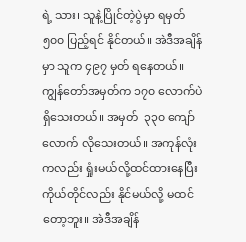ရဲ့ သား၊ သူနဲ့ပြိုင်တဲ့ပွဲမှာ ရမှတ် ၅၀၀ ပြည့်ရင် နိုင်တယ်။ အဲဒီအချိန်မှာ သူက ၄၉၇ မှတ် ရနေတယ်။ ကျွန်တော်အမှတ်က ၁၇၀ လောက်ပဲ ရှိသေးတယ်။ အမှတ်  ၃၃၀ ကျော်လောက် လိုသေးတယ်။ အကုန်လုံးကလည်း ရှုံးမယ်လို့ထင်ထားနေပြီး ကိုယ်တိုင်လည်း နိုင်မယ်လို့ မထင်တော့ဘူး။ အဲဒီအချိန်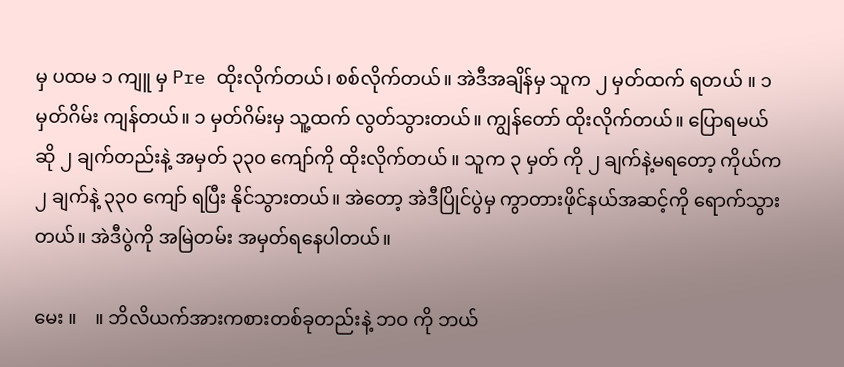မှ ပထမ ၁ ကျူ မှ Pre ထိုးလိုက်တယ်၊ စစ်လိုက်တယ်။ အဲဒီအချိန်မှ သူက ၂ မှတ်ထက် ရတယ် ။ ၁ မှတ်ဂိမ်း ကျန်တယ်။ ၁ မှတ်ဂိမ်းမှ သူ့ထက် လွတ်သွားတယ်။ ကျွန်တော် ထိုးလိုက်တယ်။ ပြောရမယ်ဆို ၂ ချက်တည်းနဲ့ အမှတ် ၃၃၀ ကျော်ကို ထိုးလိုက်တယ် ။ သူက ၃ မှတ် ကို ၂ ချက်နဲ့မရတော့ ကိုယ်က ၂ ချက်နဲ့ ၃၃၀ ကျော် ရပြီး နိုင်သွားတယ်။ အဲတော့ အဲဒီပြိုင်ပွဲမှ ကွာတားဖိုင်နယ်အဆင့်ကို ရောက်သွားတယ်။ အဲဒီပွဲကို အမြဲတမ်း အမှတ်ရနေပါတယ်။

မေး ။    ။ ဘိလိယက်အားကစားတစ်ခုတည်းနဲ့ ဘဝ ကို ဘယ်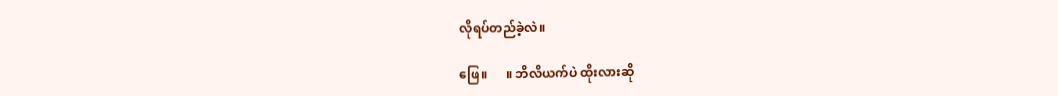လိုရပ်တည်ခဲ့လဲ။

ဖြေ။      ။ ဘိလိယက်ပဲ ထိုးလားဆို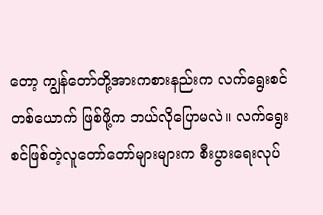တော့ ကျွန်တော်တို့အားကစားနည်းက လက်ရွေးစင်တစ်ယောက် ဖြစ်ဖို့က ဘယ်လိုပြောမလဲ။ လက်ရွေးစင်ဖြစ်တဲ့လူတော်တော်များများက စီးပွားရေးလုပ်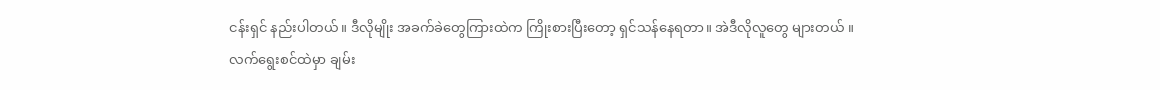ငန်းရှင် နည်းပါတယ်။ ဒီလိုမျိုး အခက်ခဲတွေကြားထဲက ကြိုးစားပြီးတော့ ရှင်သန်နေရတာ။ အဲဒီလိုလူတွေ များတယ် ။ လက်ရွေးစင်ထဲမှာ ချမ်း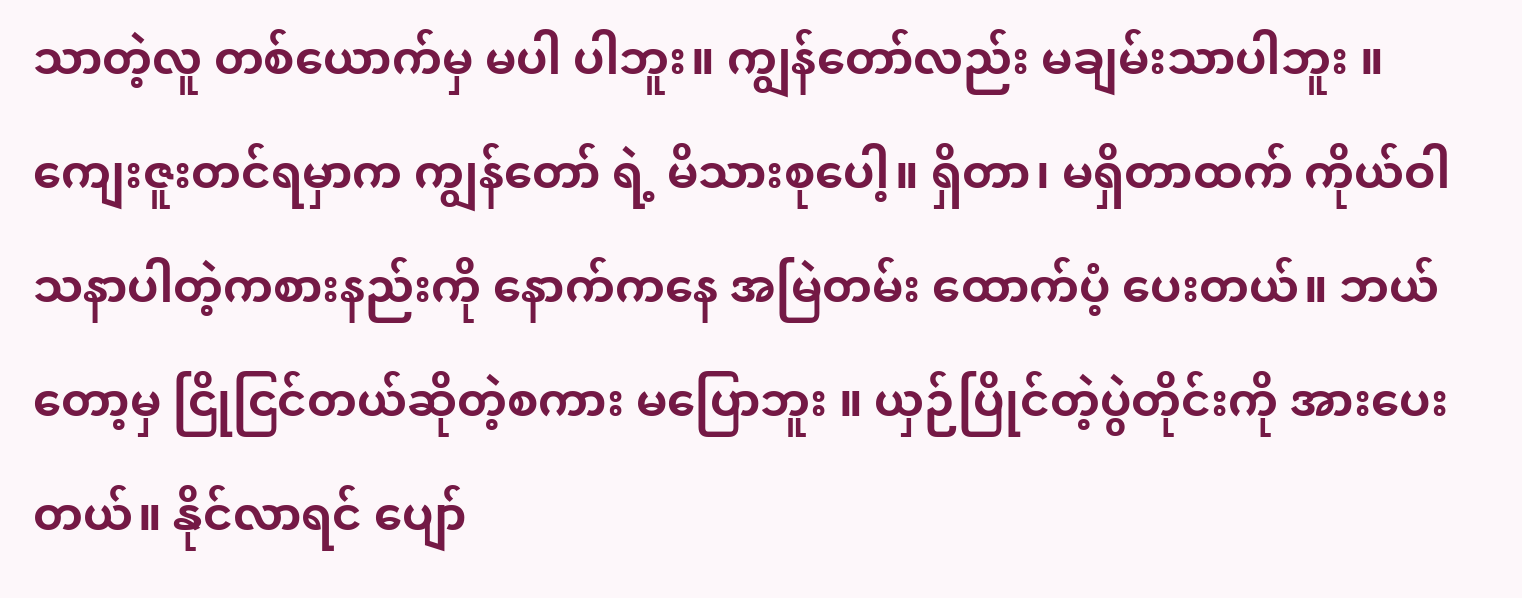သာတဲ့လူ တစ်ယောက်မှ မပါ ပါဘူး။ ကျွန်တော်လည်း မချမ်းသာပါဘူး ။ ကျေးဇူးတင်ရမှာက ကျွန်တော် ရဲ့ မိသားစုပေါ့။ ရှိတာ၊ မရှိတာထက် ကိုယ်ဝါသနာပါတဲ့ကစားနည်းကို နောက်ကနေ အမြဲတမ်း ထောက်ပံ့ ပေးတယ်။ ဘယ်တော့မှ ငြိုငြင်တယ်ဆိုတဲ့စကား မပြောဘူး ။ ယှဉ်ပြိုင်တဲ့ပွဲတိုင်းကို အားပေးတယ်။ နိုင်လာရင် ပျော်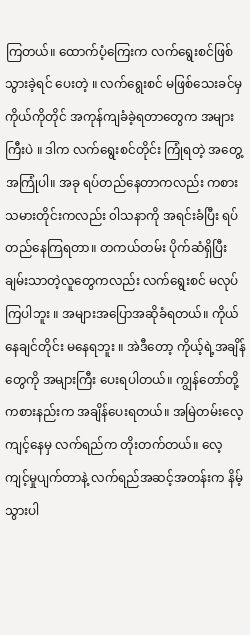ကြတယ်။ ထောက်ပံ့ကြေးက လက်ရွေးစင်ဖြစ်သွားခဲ့ရင် ပေးတဲ့ ။ လက်ရွေးစင် မဖြစ်သေးခင်မှ ကိုယ်ကိုတိုင် အကုန်ကျခံခဲ့ရတာတွေက အများကြီးပဲ ။ ဒါက လက်ရွေးစင်တိုင်း ကြုံရတဲ့ အတွေ့အကြုံပါ။ အခု ရပ်တည်နေတာကလည်း ကစားသမားတိုင်းကလည်း ၀ါသနာကို အရင်းခံပြီး ရပ်တည်နေကြရတာ။ တကယ်တမ်း ပိုက်ဆံရှိပြီး ချမ်းသာတဲ့လူတွေကလည်း လက်ရွေးစင် မလုပ်ကြပါဘူး ။ အများအပြောအဆိုခံရတယ်။ ကိုယ် နေချင်တိုင်း မနေရဘူး ။ အဲဒီတော့ ကိုယ့်ရဲ့အချိန်တွေကို အများကြီး ပေးရပါတယ်။ ကျွန်တော်တို့ကစားနည်းက အချိန်ပေးရတယ်။ အမြဲတမ်းလေ့ကျင့်နေမှ လက်ရည်က တိုးတက်တယ်။ လေ့ကျင့်မှုပျက်တာနဲ့ လက်ရည်အဆင့်အတန်းက နိမ့်သွားပါ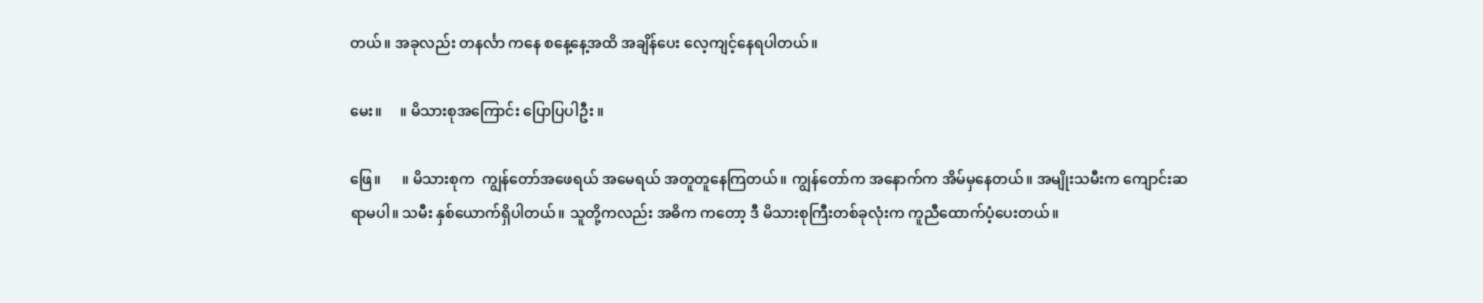တယ်။ အခုလည်း တနင်္လာ ကနေ စနေ့နေ့အထိ အချိန်ပေး လေ့ကျင့်နေရပါတယ်။

မေး။     ။ မိသားစုအကြောင်း ပြောပြပါဦး ။

ဖြေ။      ။ မိသားစုက  ကျွန်တော်အဖေရယ် အမေရယ် အတူတူနေကြတယ်။ ကျွန်တော်က အနောက်က အိမ်မှနေတယ်။ အမျိုးသမီးက ကျောင်းဆရာမပါ။ သမီး နှစ်ယောက်ရှိပါတယ်။ သူတို့ကလည်း အဓိက ကတော့ ဒီ မိသားစုကြီးတစ်ခုလုံးက ကူညီထောက်ပံ့ပေးတယ်။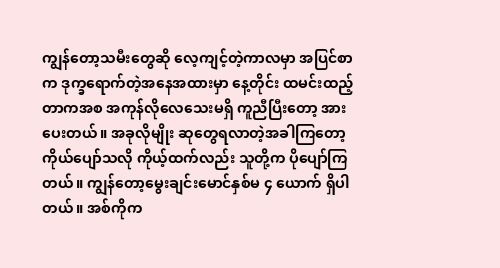ကျွန်တော့သမီးတွေဆို လေ့ကျင့်တဲ့ကာလမှာ အပြင်စာ က ဒုက္ခရောက်တဲ့အနေအထားမှာ နေ့တိုင်း ထမင်းထည့်တာကအစ အကုန်လိုလေသေးမရှိ ကူညီပြီးတော့ အားပေးတယ်။ အခုလိုမျိုး ဆုတွေရလာတဲ့အခါကြတော့ ကိုယ်ပျော်သလို ကိုယ့်ထက်လည်း သူတို့က ပိုပျော်ကြတယ်။ ကျွန်တော့မွေးချင်းမောင်နှစ်မ ၄ ယောက် ရှိပါတယ်။ အစ်ကိုက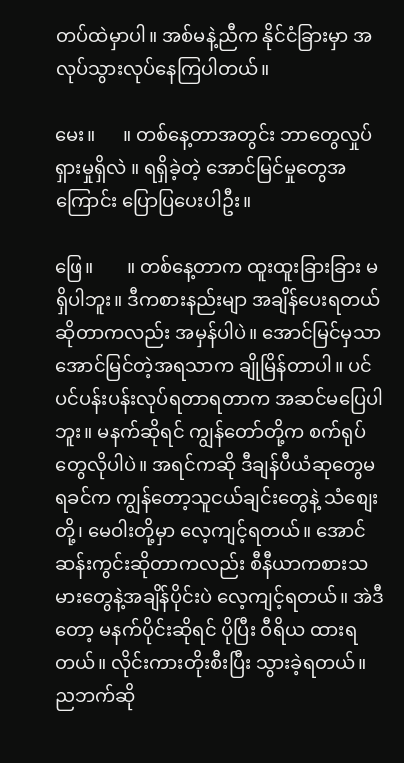တပ်ထဲမှာပါ။ အစ်မနဲ့ညီက နိုင်ငံခြားမှာ အလုပ်သွားလုပ်နေကြပါတယ်။

မေး။      ။ တစ်နေ့တာအတွင်း ဘာတွေလှုပ်ရှားမှုရှိလဲ ။ ရရှိခဲ့တဲ့ အောင်မြင်မှုတွေအကြောင်း ပြောပြပေးပါဦး။

ဖြေ။       ။ တစ်နေ့တာက ထူးထူးခြားခြား မရှိပါဘူး။ ဒီကစားနည်းမျာ အချိန်ပေးရတယ်ဆိုတာကလည်း အမှန်ပါပဲ။ အောင်မြင်မှသာ အောင်မြင်တဲ့အရသာက ချိုမြိန်တာပါ။ ပင်ပင်ပန်းပန်းလုပ်ရတာရတာက အဆင်မပြေပါဘူး။ မနက်ဆိုရင် ကျွန်တော်တို့က စက်ရုပ်တွေလိုပါပဲ။ အရင်ကဆို ဒီချန်ပီယံဆုတွေမရခင်က ကျွန်တော့သူငယ်ချင်းတွေနဲ့ သံစျေးတို့၊ မေဝါးတို့မှာ လေ့ကျင့်ရတယ်။ အောင်ဆန်းကွင်းဆိုတာကလည်း စီနီယာကစားသမားတွေနဲ့အချိန်ပိုင်းပဲ လေ့ကျင့်ရတယ်။ အဲဒီတော့ မနက်ပိုင်းဆိုရင် ပိုပြီး ဝီရိယ ထားရတယ်။ လိုင်းကားတိုးစီးပြီး သွားခဲ့ရတယ်။ ညဘက်ဆို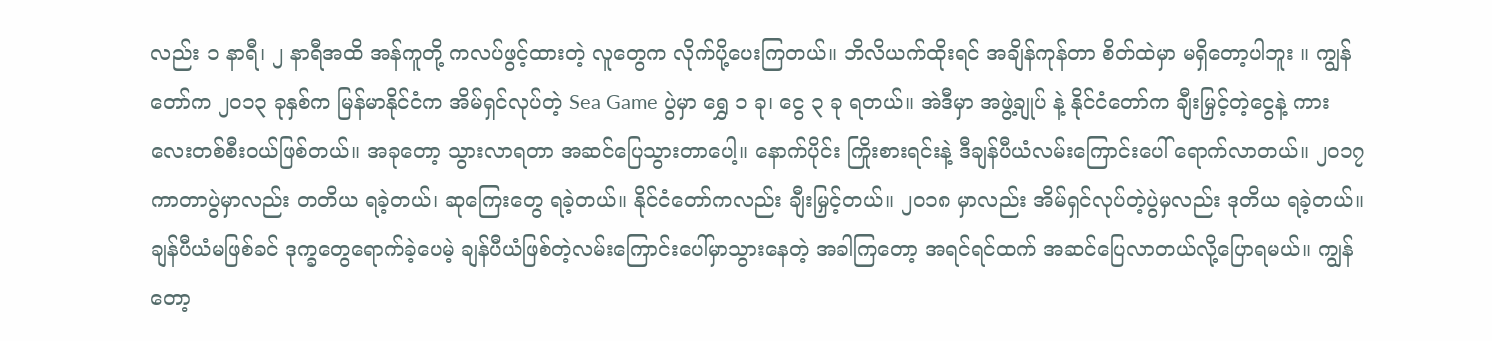လည်း ၁ နာရီ၊ ၂ နာရီအထိ အန်ကူတို့ ကလပ်ဖွင့်ထားတဲ့ လူတွေက လိုက်ပို့ပေးကြတယ်။ ဘိလိယက်ထိုးရင် အချိန်ကုန်တာ စိတ်ထဲမှာ မရှိတော့ပါဘူး ။ ကျွန်တော်က ၂၀၁၃ ခုနှစ်က မြန်မာနိုင်ငံက အိမ်ရှင်လုပ်တဲ့ Sea Game ပွဲမှာ ရွှေ ၁ ခု၊ ငွေ ၃ ခု ရတယ်။ အဲဒီမှာ အဖွဲ့ချုပ် နဲ့ နိုင်ငံတော်က ချီးမြှင့်တဲ့ငွေနဲ့ ကားလေးတစ်စီးဝယ်ဖြစ်တယ်။ အခုတော့ သွားလာရတာ အဆင်ပြေသွားတာပေါ့။ နောက်ပိုင်း ကြိုးစားရင်းနဲ့ ဒီချန်ပီယံလမ်းကြောင်းပေါ် ရောက်လာတယ်။ ၂၀၁၇ ကာတာပွဲမှာလည်း တတိယ ရခဲ့တယ်၊ ဆုကြေးတွေ ရခဲ့တယ်။ နိုင်ငံတော်ကလည်း ချီးမြှင့်တယ်။ ၂၀၁၈ မှာလည်း အိမ်ရှင်လုပ်တဲ့ပွဲမှလည်း ဒုတိယ ရခဲ့တယ်။ ချန်ပီယံမဖြစ်ခင် ဒုက္ခတွေရောက်ခဲ့ပေမဲ့ ချန်ပီယံဖြစ်တဲ့လမ်းကြောင်းပေါ်မှာသွားနေတဲ့ အခါကြတော့ အရင်ရင်ထက် အဆင်ပြေလာတယ်လို့ပြောရမယ်။ ကျွန်တော့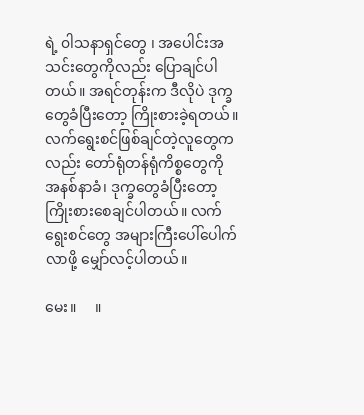ရဲ့ ၀ါသနာရှင်တွေ ၊ အပေါင်းအသင်းတွေကိုလည်း ပြောချင်ပါတယ်။ အရင်တုန်းက ဒီလိုပဲ ဒုက္ခတွေခံပြီးတော့ ကြိုးစားခဲ့ရတယ်။ လက်ရွေးစင်ဖြစ်ချင်တဲ့လူတွေကလည်း တော်ရုံတန်ရုံကိစ္စတွေကို အနစ်နာခံ၊ ဒုက္ခတွေခံပြီးတော့ ကြိုးစားစေချင်ပါတယ်။ လက်ရွေးစင်တွေ အများကြီးပေါ်ပေါက်လာဖို့ မျှော်လင့်ပါတယ်။

မေး။     ။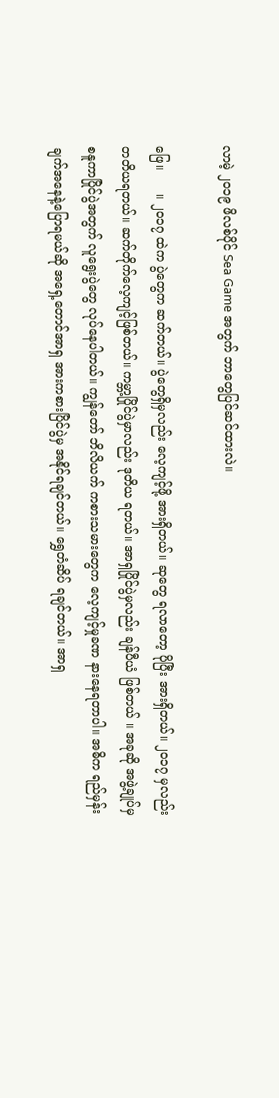လာမဲ့ ၂၀၁၉ ဖိလစ်ပိုင် Sea Game အတွက် ဘာတွေပြင်ဆင်ထားလဲ။

ဖြေ။      ။ ၂၀၁၇ ထဲက ပွဲတွေက ဆက်တယ်။ ပွဲတွေရှိမှလည်း လေ့ကျင့်ဖို့ အားရှိတယ်။ ဆုတွေ ရလာတော့ ပိုပြီး အားရှိတယ်။ ၂၀၁၇ မှလည်း တတိယရတယ်။ ဆက်တိုက်လေ့ကျင့်ဖြစ်တယ်။ ကမ္ဘာ့ပြိုင်ပွဲမှာလည်း ဒုတိယ ရတယ်။ အာရှပြိုင်ပွဲမှလည်း ချန်ပီယံ ဖြစ်တယ် ။ အခုဆို အဖွဲ့ချုပ်မှ စနူကာပြိုင်ပွဲအတွက် လူရွေးပွဲတွေ လုပ်နေပါတယ်။ ကျွန်တော် ဘိလိယက် ကစားသမားတွေက လေ့ကျင့်မှုခဏ နားနေရတာပါ။ အဓိက ရည်မှန်းချက်အနေနဲ့ပြောရမယ်ဆို အရှေ့တောင်အာရှ အားကစားပြိင်ပွဲမှ အနိုင်ရချင်တယ်။ ရွှေတံဆိပ် ရချင်တယ်။ အာရှ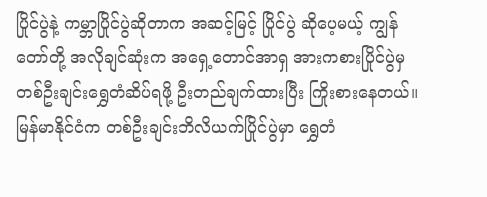ပြိုင်ပွဲနဲ့ ကမ္ဘာပြိုင်ပွဲဆိုတာက အဆင့်မြင့် ပြိုင်ပွဲ ဆိုပေ့မယ့် ကျွန်တော်တို့ အလိုချင်ဆုံးက အရှေ့တောင်အာရှ အားကစားပြိုင်ပွဲမှ တစ်ဦးချင်းရွှေတံဆိပ်ရဖို့ ဦးတည်ချက်ထားပြီး ကြိုးစားနေတယ်။ မြန်မာနိုင်ငံက တစ်ဦးချင်းဘိလိယက်ပြိုင်ပွဲမှာ ရွှေတံ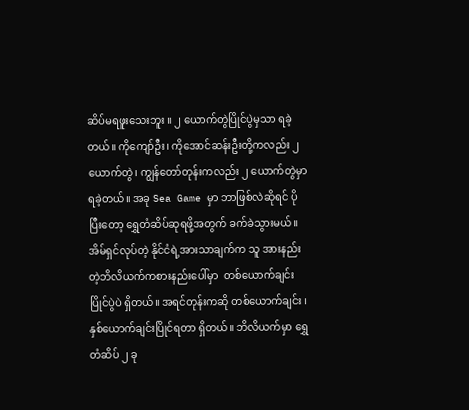ဆိပ်မရဖူးသေးဘူး ။ ၂ ယောက်တွဲပြိုင်ပွဲမှသာ ရခဲ့တယ်။ ကိုကျော်ဦး၊ ကိုအောင်ဆန်းဦးတို့ကလည်း ၂ယောက်တွဲ၊ ကျွန်တော်တုန်းကလည်း ၂ ယောက်တွဲမှာ ရခဲ့တယ်။ အခု Sea Game မှာ ဘာဖြစ်လဲဆိုရင် ပိုပြီးတော့ ရွှေတံဆိပ်ဆုရဖို့အတွက် ခက်ခဲသွားမယ်။ အိမ်ရှင်လုပ်တဲ့ နိုင်ငံရဲ့အားသာချက်က သူ အားနည်းတဲ့ဘိလိယက်ကစားနည်းပေါ်မှာ  တစ်ယောက်ချင်းပြိုင်ပွဲပဲ ရှိတယ်။ အရင်တုန်းကဆို တစ်ယောက်ချင်း ၊ နှစ်ယောက်ချင်းပြိုင်ရတာ ရှိတယ်။ ဘိလိယက်မှာ ရွှေတံဆိပ် ၂ ခု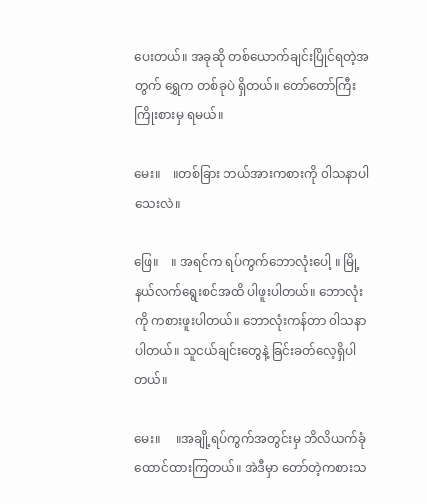ပေးတယ်။ အခုဆို တစ်ယောက်ချင်းပြိုင်ရတဲ့အတွက် ရွှေက တစ်ခုပဲ ရှိတယ်။ တော်တော်ကြီး ကြိုးစားမှ ရမယ်။

မေး။    ။တစ်ခြား ဘယ်အားကစားကို ၀ါသနာပါသေးလဲ။

ဖြေ။    ။ အရင်က ရပ်ကွက်ဘောလုံးပေါ့ ။ မြို့နယ်လက်ရွေးစင်အထိ ပါဖူးပါတယ်။ ဘောလုံးကို ကစားဖူးပါတယ်။ ဘောလုံးကန်တာ ၀ါသနာပါတယ်။ သူငယ်ချင်းတွေနဲ့ ခြင်းခတ်လေ့ရှိပါတယ်။

မေး။     ။အချို့ရပ်ကွက်အတွင်းမှ ဘိလိယက်ခုံ ထောင်ထားကြတယ်။ အဲဒီမှာ တော်တဲ့ကစားသ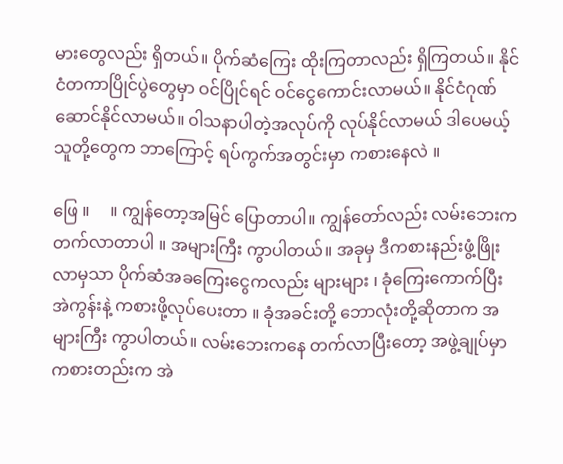မားတွေလည်း ရှိတယ်။ ပိုက်ဆံကြေး ထိုးကြတာလည်း ရှိကြတယ်။ နိုင်ငံတကာပြိုင်ပွဲတွေမှာ ဝင်ပြိုင်ရင် ဝင်ငွေကောင်းလာမယ်။ နိုင်ငံဂုဏ်ဆောင်နိုင်လာမယ်။ ၀ါသနာပါတဲ့အလုပ်ကို လုပ်နိုင်လာမယ် ဒါပေမယ့် သူတို့တွေက ဘာကြောင့် ရပ်ကွက်အတွင်းမှာ ကစားနေလဲ ။

ဖြေ ။     ။ ကျွန်တော့အမြင် ပြောတာပါ။ ကျွန်တော်လည်း လမ်းဘေးက တက်လာတာပါ ။ အများကြီး ကွာပါတယ်။ အခုမှ ဒီကစားနည်းဖွံ့ဖြိုးလာမှသာ ပိုက်ဆံအခကြေးငွေကလည်း များများ ၊ ခုံကြေးကောက်ပြီး အဲကွန်းနဲ့ ကစားဖို့လုပ်ပေးတာ ။ ခုံအခင်းတို့ ဘောလုံးတို့ဆိုတာက အများကြီး ကွာပါတယ်။ လမ်းဘေးကနေ တက်လာပြီးတော့ အဖွဲ့ချုပ်မှာ ကစားတည်းက အဲ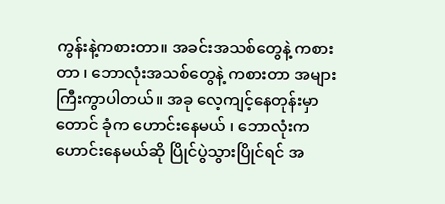ကွန်းနဲ့ကစားတာ။ အခင်းအသစ်တွေနဲ့ ကစားတာ ၊ ဘောလုံးအသစ်တွေနဲ့ ကစားတာ အများကြီးကွာပါတယ်။ အခု လေ့ကျင့်နေတုန်းမှာတောင် ခုံက ဟောင်းနေမယ် ၊ ဘောလုံးက ဟောင်းနေမယ်ဆို ပြိုင်ပွဲသွားပြိုင်ရင် အ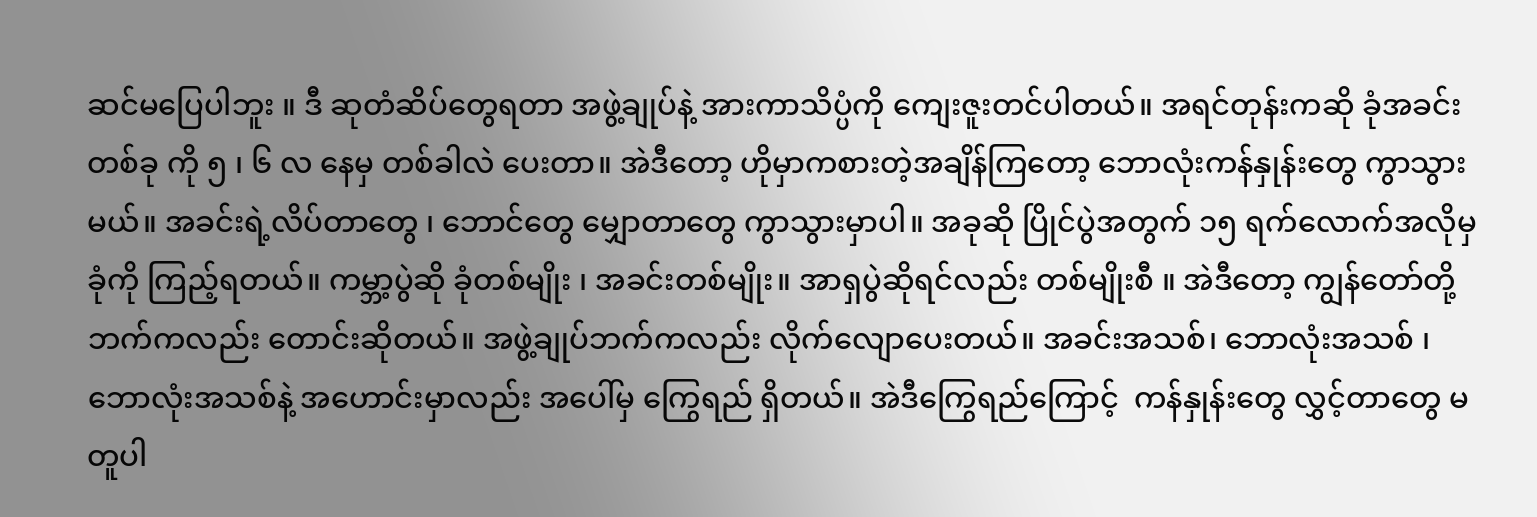ဆင်မပြေပါဘူး ။ ဒီ ဆုတံဆိပ်တွေရတာ အဖွဲ့ချုပ်နဲ့ အားကာသိပ္ပံကို ကျေးဇူးတင်ပါတယ်။ အရင်တုန်းကဆို ခုံအခင်းတစ်ခု ကို ၅ ၊ ၆ လ နေမှ တစ်ခါလဲ ပေးတာ။ အဲဒီတော့ ဟိုမှာကစားတဲ့အချိန်ကြတော့ ဘောလုံးကန်နှုန်းတွေ ကွာသွားမယ်။ အခင်းရဲ့လိပ်တာတွေ ၊ ဘောင်တွေ မျှောတာတွေ ကွာသွားမှာပါ။ အခုဆို ပြိုင်ပွဲအတွက် ၁၅ ရက်လောက်အလိုမှ ခုံကို ကြည့်ရတယ်။ ကမ္ဘာ့ပွဲဆို ခုံတစ်မျိုး ၊ အခင်းတစ်မျိုး။ အာရှပွဲဆိုရင်လည်း တစ်မျိုးစီ ။ အဲဒီတော့ ကျွန်တော်တို့ဘက်ကလည်း တောင်းဆိုတယ်။ အဖွဲ့ချုပ်ဘက်ကလည်း လိုက်လျောပေးတယ်။ အခင်းအသစ်၊ ဘောလုံးအသစ် ၊ ဘောလုံးအသစ်နဲ့ အဟောင်းမှာလည်း အပေါ်မှ ကြွေရည် ရှိတယ်။ အဲဒီကြွေရည်ကြောင့်  ကန်နှုန်းတွေ လွှင့်တာတွေ မတူပါ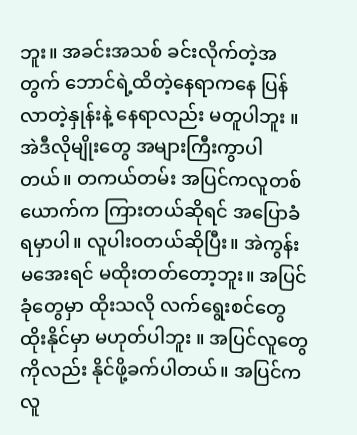ဘူး။ အခင်းအသစ် ခင်းလိုက်တဲ့အတွက် ဘောင်ရဲ့ထိတဲ့နေရာကနေ ပြန်လာတဲ့နှုန်းနဲ့ နေရာလည်း မတူပါဘူး ။ အဲဒီလိုမျိုးတွေ အများကြီးကွာပါတယ်။ တကယ်တမ်း အပြင်ကလူတစ်ယောက်က ကြားတယ်ဆိုရင် အပြောခံရမှာပါ။ လူပါးဝတယ်ဆိုပြီး။ အဲကွန်း မအေးရင် မထိုးတတ်တော့ဘူး။ အပြင်ခုံတွေမှာ ထိုးသလို လက်ရွေးစင်တွေ ထိုးနိုင်မှာ မဟုတ်ပါဘူး ။ အပြင်လူတွေကိုလည်း နိုင်ဖို့ခက်ပါတယ်။ အပြင်ကလူ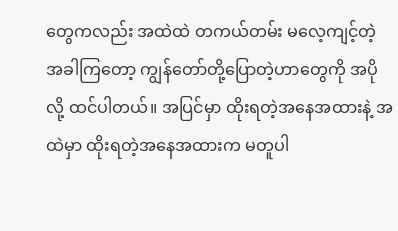တွေကလည်း အထဲထဲ တကယ်တမ်း မလေ့ကျင့်တဲ့အခါကြတော့ ကျွန်တော်တို့ပြောတဲ့ဟာတွေကို အပိုလို့ ထင်ပါတယ်။ အပြင်မှာ ထိုးရတဲ့အနေအထားနဲ့ အထဲမှာ ထိုးရတဲ့အနေအထားက မတူပါ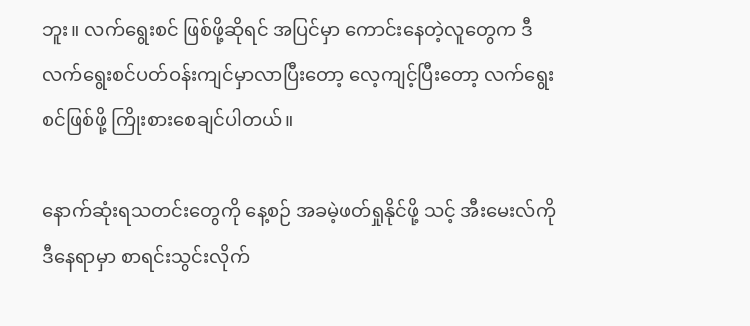ဘူး။ လက်ရွေးစင် ဖြစ်ဖို့ဆိုရင် အပြင်မှာ ကောင်းနေတဲ့လူတွေက ဒီ လက်ရွေးစင်ပတ်ဝန်းကျင်မှာလာပြီးတော့ လေ့ကျင့်ပြီးတော့ လက်ရွေးစင်ဖြစ်ဖို့ ကြိုးစားစေချင်ပါတယ်။

နောက်ဆုံးရသတင်းတွေကို နေ့စဉ် အခမဲ့ဖတ်ရှုနိုင်ဖို့ သင့် အီးမေးလ်ကို ဒီနေရာမှာ စာရင်းသွင်းလိုက်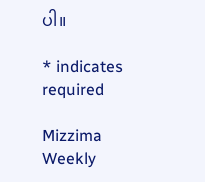ပါ။

* indicates required

Mizzima Weekly